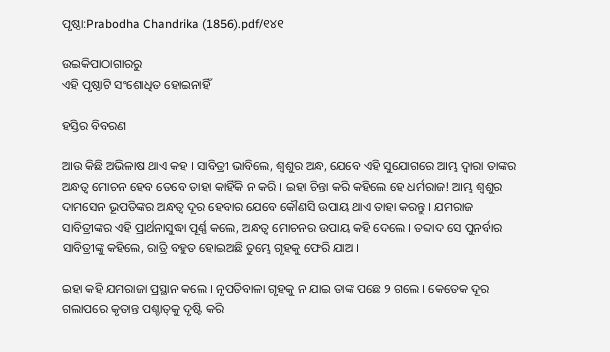ପୃଷ୍ଠା:Prabodha Chandrika (1856).pdf/୧୪୧

ଉଇକିପାଠାଗାର‌ରୁ
ଏହି ପୃଷ୍ଠାଟି ସଂଶୋଧିତ ହୋଇନାହିଁ

ହସ୍ତିର ବିବରଣ

ଆଉ କିଛି ଅଭିଳାଷ ଥାଏ କ‌ହ । ସାବିତ୍ରୀ ଭାବିଲେ, ଶ୍ୱଶୁର ଅନ୍ଧ, ଯେବେ ଏହି ସୁଯୋଗରେ ଆମ୍ଭ ଦ୍ୱାରା ତାଙ୍କର ଅନ୍ଧତ୍ୱ ମୋଚନ ହେବ ତେବେ ତାହା କାହିଁକି ନ କରି । ଇହା ଚିନ୍ତା କରି କ‌ହିଲେ ହେ ଧର୍ମରାଜ! ଆମ୍ଭ ଶ୍ୱଶୁର ଦାମସେନ ଭୂପତିଙ୍କର ଅନ୍ଧତ୍ୱ ଦୂର ହେବାର ଯେବେ କୌଣସି ଉପାୟ ଥାଏ ତାହା କରନ୍ତୁ । ଯମରାଜ ସାବିତ୍ରୀଙ୍କର ଏହି ପ୍ରାର୍ଥନାସୁଦ୍ଧା ପୂର୍ଣ୍ଣ କଲେ, ଅନ୍ଧତ୍ୱ ମୋଚନର ଉପାୟ କ‌ହି ଦେଲେ । ତବ୍ଦାଦ ସେ ପୁନର୍ବାର ସାବିତ୍ରୀଙ୍କୁ କ‌ହିଲେ, ରାତ୍ରି ବ‌ହୁତ ହୋଇଅଛି ତୁମ୍ଭେ ଗୃହକୁ ଫେରି ଯାଅ ।

ଇହା କ‌ହି ଯମରାଜା ପ୍ରସ୍ଥାନ କଲେ । ନୃପତିବାଳା ଗୃହକୁ ନ ଯାଇ ତାଙ୍କ ପଛେ ୨ ଗଲେ । କେତେକ ଦୂର ଗଲାପରେ କୃତାନ୍ତ ପଶ୍ଚାତ୍‌କୁ ଦୃଷ୍ଟି କରି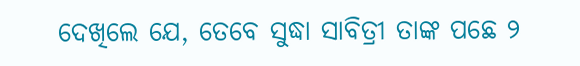ଦେଖିଲେ ଯେ, ତେବେ ସୁଦ୍ଧା ସାବିତ୍ରୀ ତାଙ୍କ ପଛେ ୨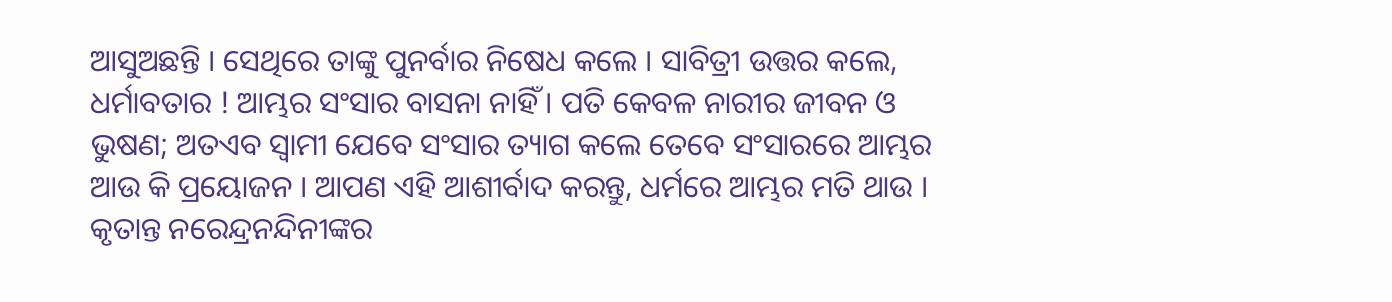ଆସୁଅଛନ୍ତି । ସେଥିରେ ତାଙ୍କୁ ପୁନର୍ବାର ନିଷେଧ କଲେ । ସାବିତ୍ରୀ ଉତ୍ତର କଲେ, ଧର୍ମାବତାର ! ଆମ୍ଭର ସଂସାର ବାସନା ନାହିଁ । ପତି କେବଳ ନାରୀର ଜୀବନ ଓ ଭୁଷଣ; ଅତଏବ ସ୍ୱାମୀ ଯେବେ ସଂସାର ତ୍ୟାଗ କଲେ ତେବେ ସଂସାରରେ ଆମ୍ଭର ଆଉ କି ପ୍ରୟୋଜନ । ଆପଣ ଏହି ଆଶୀର୍ବାଦ କରନ୍ତୁ, ଧର୍ମରେ ଆମ୍ଭର ମତି ଥାଉ । କୃତାନ୍ତ ନରେନ୍ଦ୍ରନନ୍ଦିନୀଙ୍କର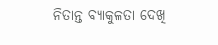ନିତାନ୍ତ ବ୍ୟାକୁଳତା ଦେଖି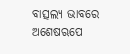ବାତ୍ସଲ୍ୟ ଭାବରେ ଅଶେଷ‌ଋପେ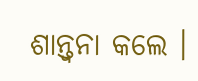ଶାନ୍ତ୍ୱନା କଲେ ।